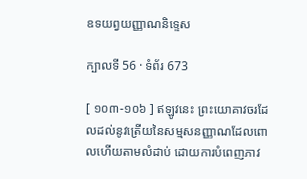ឧទយព្វយញ្ញាណនិទ្ទេស

ក្បាលទី 56 · ទំព័រ 673

[ ១០៣-១០៦ ] ឥឡូវនេះ ព្រះយោគាវចរដែលដល់នូវត្រើយនៃសម្មសនញ្ញាណដែលពោលហើយតាមលំដាប់ ដោយការបំពេញភាវ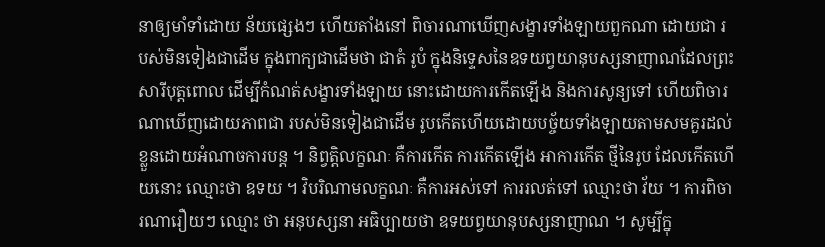នាឲ្យមាំទាំដោយ ន័យផ្សេងៗ ហើយតាំងនៅ ពិចារណាឃើញសង្ខារទាំងឡាយពួកណា ដោយជា របស់មិនទៀងជាដើម ក្នុងពាក្យជាដើមថា ជាតំ រូបំ ក្នុងនិទ្ទេសនៃឧទយព្វយានុបស្សនាញាណដែលព្រះសារីបុត្តពោល ដើម្បីកំណត់សង្ខារទាំងឡាយ នោះដោយការកើតឡើង និងការសូន្យទៅ ហើយពិចារណាឃើញដោយភាពជា របស់មិនទៀងជាដើម រូបកើតហើយដោយបច្ច័យទាំងឡាយតាមសមគួរដល់ ខ្លួនដោយអំណាចការបន្ត ។ និព្វត្តិលក្ខណៈ គឺការកើត ការកើតឡើង អាការកើត ថ្មីនៃរូប ដែលកើតហើយនោះ ឈ្មោះថា ឧទយ ។ វិបរិណាមលក្ខណៈ គឺការអស់ទៅ ការរលត់ទៅ ឈ្មោះថា វ័យ ។ ការពិចារណារឿយៗ ឈ្មោះ ថា អនុបស្សនា អធិប្បាយថា ឧទយព្វយានុបស្សនាញាណ ។ សូម្បីក្នុ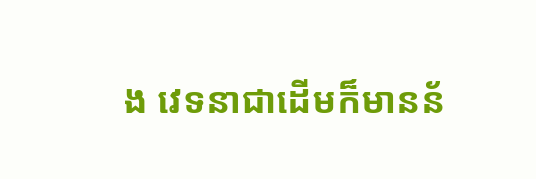ង វេទនាជាដើមក៏មានន័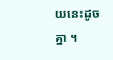យនេះដូចគ្នា ។